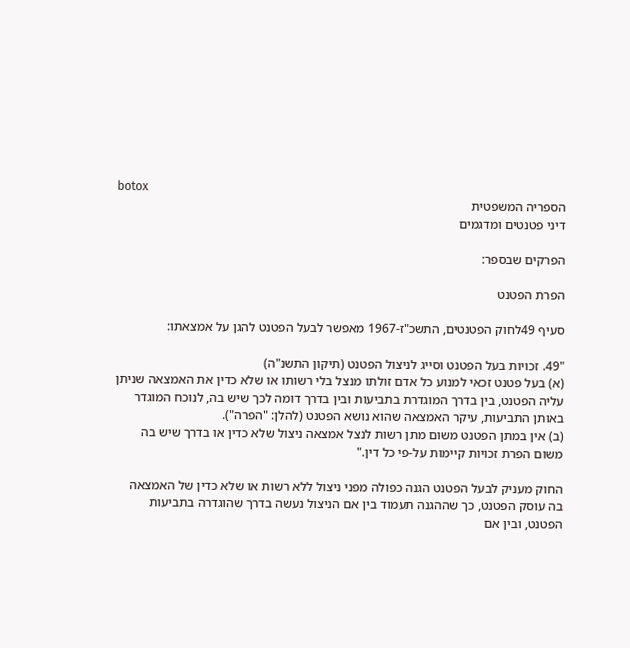botox
הספריה המשפטית
דיני פטנטים ומדגמים

הפרקים שבספר:

הפרת הפטנט

סעיף 49לחוק הפטנטים, התשכ"ז-1967 מאפשר לבעל הפטנט להגן על אמצאתו:

"49. זכויות בעל הפטנט וסייג לניצול הפטנט (תיקון התשנ"ה)
(א) בעל פטנט זכאי למנוע כל אדם זולתו מנצל בלי רשותו או שלא כדין את האמצאה שניתן עליה הפטנט, בין בדרך המוגדרת בתביעות ובין בדרך דומה לכך שיש בה, לנוכח המוגדר באותן התביעות, עיקר האמצאה שהוא נושא הפטנט (להלן: "הפרה").
(ב) אין במתן הפטנט משום מתן רשות לנצל אמצאה ניצול שלא כדין או בדרך שיש בה משום הפרת זכויות קיימות על-פי כל דין."

החוק מעניק לבעל הפטנט הגנה כפולה מפני ניצול ללא רשות או שלא כדין של האמצאה בה עוסק הפטנט, כך שההגנה תעמוד בין אם הניצול נעשה בדרך שהוגדרה בתביעות הפטנט, ובין אם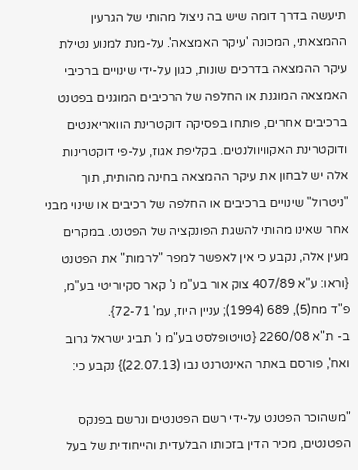תיעשה בדרך דומה שיש בה ניצול מהותי של הגרעין ההמצאתי, המכונה 'עיקר האמצאה'. על-מנת למנוע נטילת עיקר ההמצאה בדרכים שונות, כגון על-ידי שינויים ברכיבי האמצאה המוגנת או החלפה של הרכיבים המוגנים בפטנט ברכיבים אחרים, פותחו בפסיקה דוקטרינת הוואריאנטים ודוקטרינת האקוויוולנטים. בקליפת אגוז, על-פי דוקטרינות אלה יש לבחון את עיקר ההמצאה בחינה מהותית, תוך "ניטרול" שינויים ברכיבים או החלפה של רכיבים או שינוי מבני אחר שאינו מהותי להשגת הפונקציה של הפטנט. במקרים מעין אלה, נקבע כי אין לאפשר למפר "לרמות" את הפטנט {וראו: ע"א 407/89 צוק אור בע"מ נ' קאר סקיוריטי בע"מ, פ"ד מח(5), 689 (1994); עניין היוז, עמ' 72-71}.
ב- ת"א 2260/08 {טויטופלסט בע"מ נ' תביג ישראל גרוב ואח', פורסם באתר האינטרנט נבו (22.07.13)} נקבע כי:

"משהוכר הפטנט על-ידי רשם הפטנטים ונרשם בפנקס הפטנטים, מכיר הדין בזכותו הבלעדית והייחודית של בעל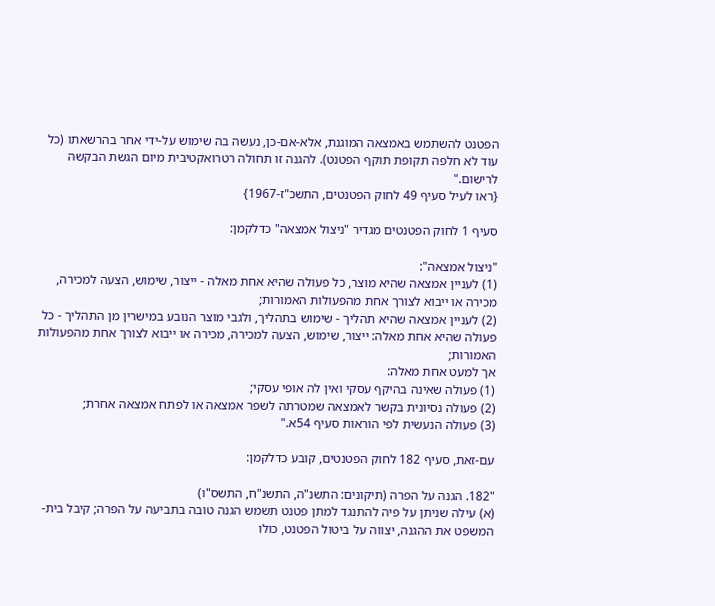הפטנט להשתמש באמצאה המוגנת, אלא-אם-כן, נעשה בה שימוש על-ידי אחר בהרשאתו (כל עוד לא חלפה תקופת תוקף הפטנט). להגנה זו תחולה רטרואקטיבית מיום הגשת הבקשה לרישום."
{ראו לעיל סעיף 49 לחוק הפטנטים, התשכ"ז-1967}

סעיף 1 לחוק הפטנטים מגדיר "ניצול אמצאה" כדלקמן:

"ניצול אמצאה":
(1) לעניין אמצאה שהיא מוצר, כל פעולה שהיא אחת מאלה - ייצור, שימוש, הצעה למכירה, מכירה או ייבוא לצורך אחת מהפעולות האמורות;
(2) לעניין אמצאה שהיא תהליך - שימוש בתהליך, ולגבי מוצר הנובע במישרין מן התהליך - כל פעולה שהיא אחת מאלה: ייצור, שימוש, הצעה למכירה, מכירה או ייבוא לצורך אחת מהפעולות האמורות;
אך למעט אחת מאלה:
(1) פעולה שאינה בהיקף עסקי ואין לה אופי עסקי;
(2) פעולה נסיונית בקשר לאמצאה שמטרתה לשפר אמצאה או לפתח אמצאה אחרת;
(3) פעולה הנעשית לפי הוראות סעיף 54א."

עם-זאת, סעיף 182 לחוק הפטנטים, קובע כדלקמן:

"182. הגנה על הפרה (תיקונים: התשנ"ה, התשנ"ח, התשס"ו)
(א) עילה שניתן על פיה להתנגד למתן פטנט תשמש הגנה טובה בתביעה על הפרה; קיבל בית-המשפט את ההגנה, יצווה על ביטול הפטנט, כולו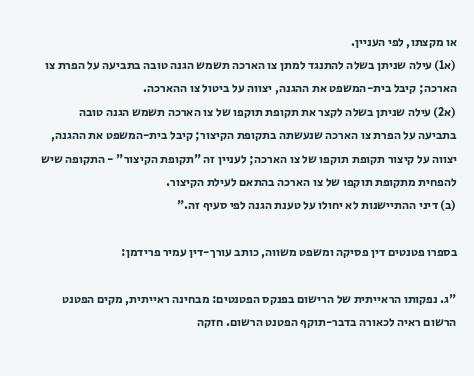או מקצתו, לפי העניין.
(א1) עילה שניתן בשלה להתנגד למתן צו הארכה תשמש הגנה טובה בתביעה על הפרת צו הארכה; קיבל בית-המשפט את ההגנה, יצווה על ביטול צו ההארכה.
(א2) עילה שניתן בשלה לקצר את תקופת תוקפו של צו הארכה תשמש הגנה טובה בתביעה על הפרת צו הארכה שנעשתה בתקופת הקיצור; קיבל בית-המשפט את ההגנה, יצווה על קיצור תקופת תוקפו של צו הארכה; לעניין זה "תקופת הקיצור" - התקופה שיש להפחית מתקופת תוקפו של צו הארכה בהתאם לעילת הקיצור.
(ב) דיני ההתיישנות לא יחולו על טענת הגנה לפי סעיף זה."

בספרו פטנטים דין פסיקה ומשפט משווה, כותב עורך-דין עמיר פרידמן:

"ג. נפקותו הראייתית של הרישום בפנקס הפטנטים: מבחינה ראייתית, מקים הפטנט הרשום ראיה לכאורה בדבר-תוקף הפטנט הרשום. חזקה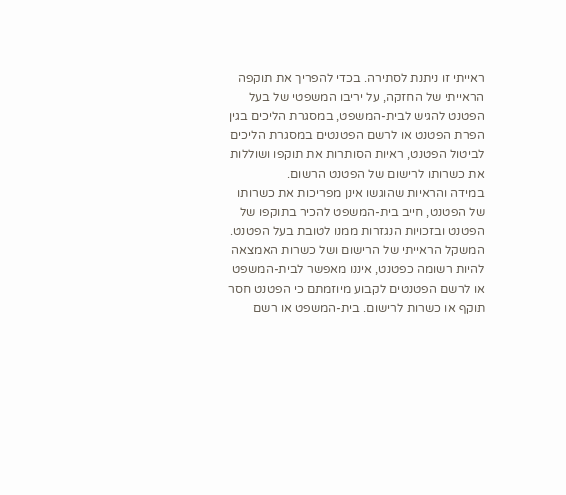ראייתי זו ניתנת לסתירה. בכדי להפריך את תוקפה הראייתי של החזקה, על יריבו המשפטי של בעל הפטנט להגיש לבית-המשפט, במסגרת הליכים בגין הפרת הפטנט או לרשם הפטנטים במסגרת הליכים לביטול הפטנט, ראיות הסותרות את תוקפו ושוללות את כשרותו לרישום של הפטנט הרשום.
במידה והראיות שהוגשו אינן מפריכות את כשרותו של הפטנט, חייב בית-המשפט להכיר בתוקפו של הפטנט ובזכויות הנגזרות ממנו לטובת בעל הפטנט.
המשקל הראייתי של הרישום ושל כשרות האמצאה להיות רשומה כפטנט, איננו מאפשר לבית-המשפט או לרשם הפטנטים לקבוע מיוזמתם כי הפטנט חסר תוקף או כשרות לרישום. בית-המשפט או רשם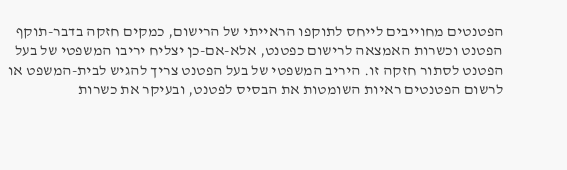הפטנטים מחוייבים לייחס לתוקפו הראייתי של הרישום, כמקים חזקה בדבר-תוקף הפטנט וכשרות האמצאה לרישום כפטנט, אלא-אם-כן יצליח יריבו המשפטי של בעל הפטנט לסתור חזקה זו. היריב המשפטי של בעל הפטנט צריך להגיש לבית-המשפט או לרשום הפטנטים ראיות השומטות את הבסיס לפטנט, ובעיקר את כשרות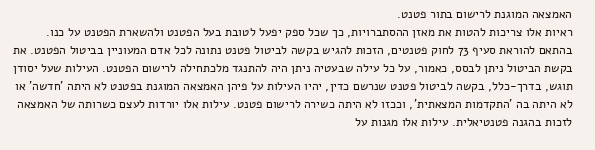האמצאה המוגנת לרישום בתור פטנט.
ראיות אלו צריכות להטות את מאזן ההסתברויות, כך שכל ספק יפעל לטובת בעל הפטנט ולהשארת הפטנט על כנו.
בהתאם להוראת סעיף 73 לחוק פטנטים, הזכות להגיש בקשה לביטול פטנט נתונה לכל אדם המעוניין בביטול הפטנט. את בקשת הביטול ניתן לבסס, כאמור, על כל עילה שבעטיה ניתן היה להתנגד מלכתחילה לרישום הפטנט. העילות שעל יסודן תוגש, בדרך-כלל, בקשה לביטול פטנט שנרשם כדין, יהיו העילות על פיהן האמצאה המוגנת בפטנט לא היתה 'חדשה' או לא היתה בה 'התקדמות המצאתית', וככזו לא היתה כשירה לרישום פטנט. עילות אלו יורדות לעצם כשרותה של האמצאה לזכות בהגנה פטנטיאלית. עילות אלו מגנות על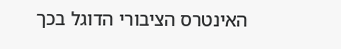האינטרס הציבורי הדוגל בכך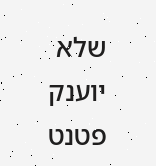שלא יוענק פטנט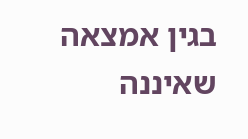בגין אמצאה שאיננה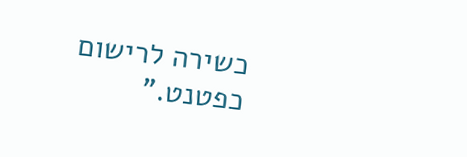כשירה לרישום כפטנט."